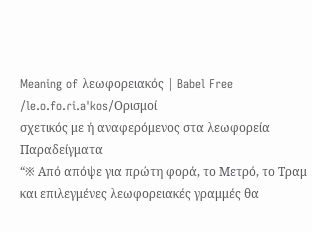Meaning of λεωφορειακός | Babel Free
/le.o.fo.ɾi.aˈkos/Ορισμοί
σχετικός με ή αναφερόμενος στα λεωφορεία
Παραδείγματα
“※ Από απόψε για πρώτη φορά, το Μετρό, το Τραμ και επιλεγμένες λεωφορειακές γραμμές θα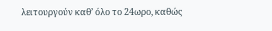λειτουργούν καθ’ όλο το 24ωρο, καθώς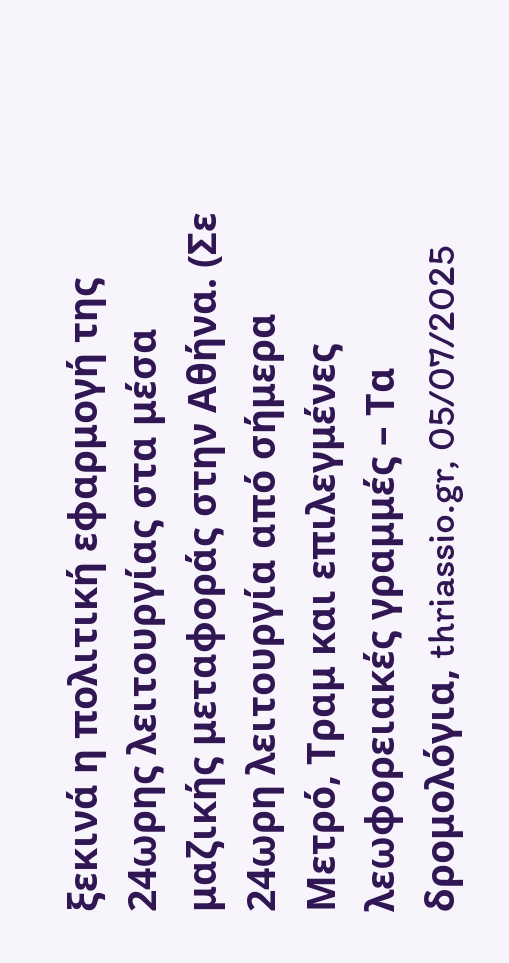ξεκινά η πολιτική εφαρμογή της 24ωρης λειτουργίας στα μέσα μαζικής μεταφοράς στην Αθήνα. (Σε 24ωρη λειτουργία από σήμερα Μετρό, Τραμ και επιλεγμένες λεωφορειακές γραμμές – Τα δρομολόγια, thriassio.gr, 05/07/2025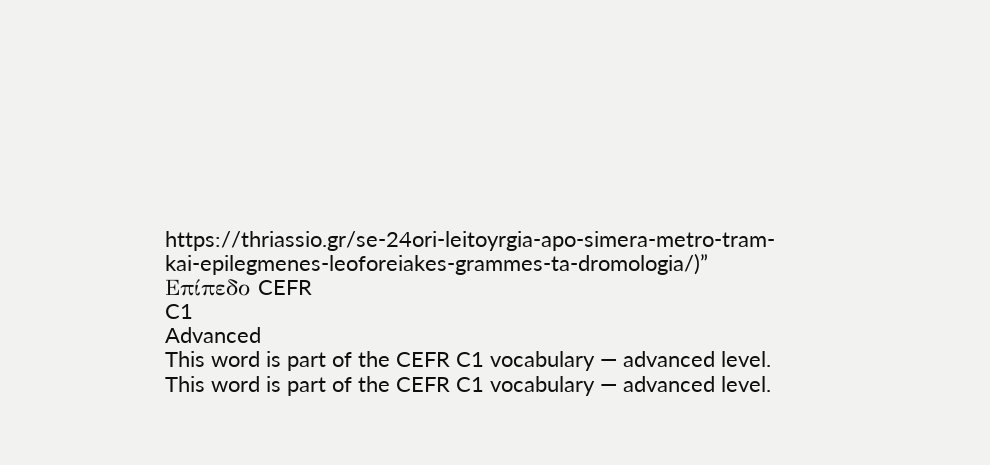https://thriassio.gr/se-24ori-leitoyrgia-apo-simera-metro-tram-kai-epilegmenes-leoforeiakes-grammes-ta-dromologia/)”
Επίπεδο CEFR
C1
Advanced
This word is part of the CEFR C1 vocabulary — advanced level.
This word is part of the CEFR C1 vocabulary — advanced level.